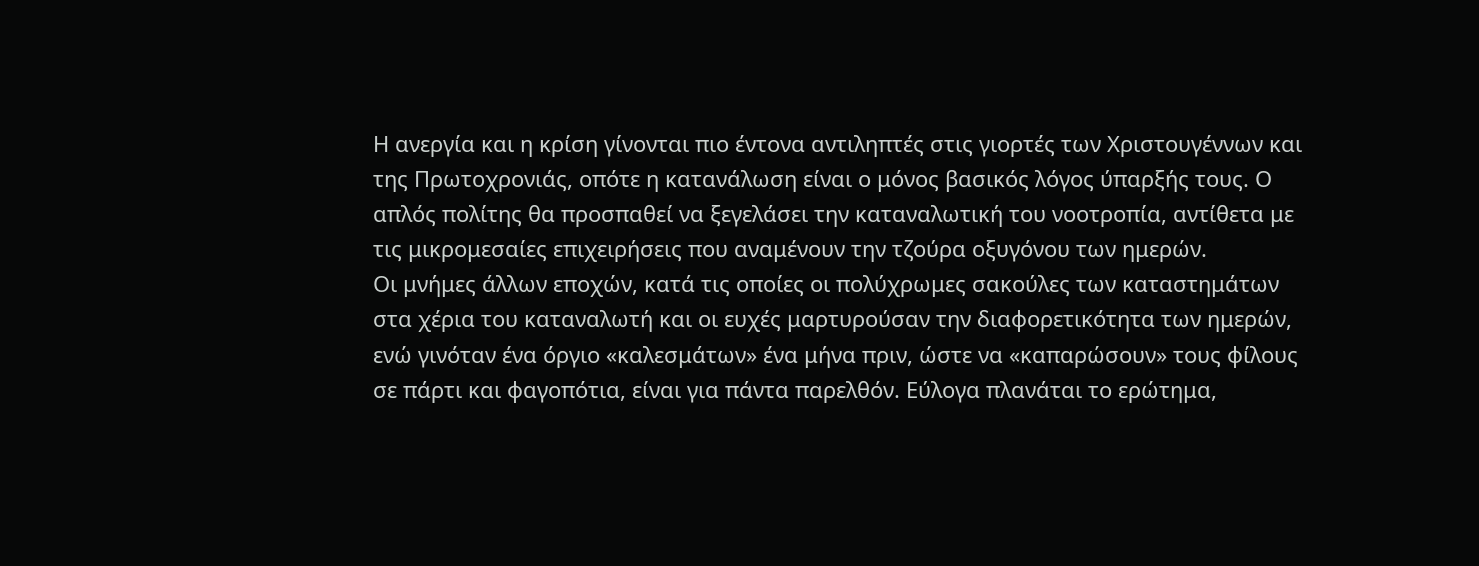Η ανεργία και η κρίση γίνονται πιο έντονα αντιληπτές στις γιορτές των Χριστουγέννων και της Πρωτοχρονιάς, οπότε η κατανάλωση είναι ο μόνος βασικός λόγος ύπαρξής τους. Ο απλός πολίτης θα προσπαθεί να ξεγελάσει την καταναλωτική του νοοτροπία, αντίθετα με τις μικρομεσαίες επιχειρήσεις που αναμένουν την τζούρα οξυγόνου των ημερών.
Οι μνήμες άλλων εποχών, κατά τις οποίες οι πολύχρωμες σακούλες των καταστημάτων στα χέρια του καταναλωτή και οι ευχές μαρτυρούσαν την διαφορετικότητα των ημερών, ενώ γινόταν ένα όργιο «καλεσμάτων» ένα μήνα πριν, ώστε να «καπαρώσουν» τους φίλους σε πάρτι και φαγοπότια, είναι για πάντα παρελθόν. Εύλογα πλανάται το ερώτημα,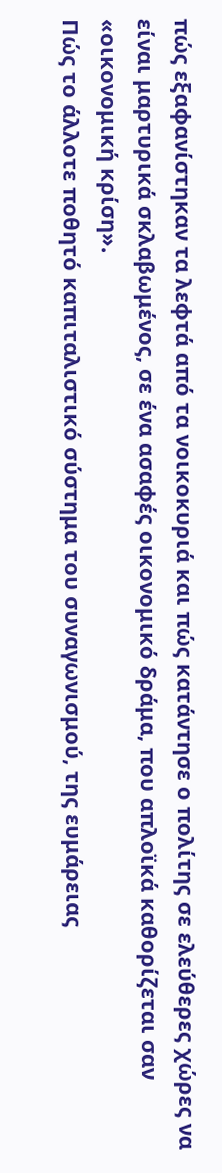πώς εξαφανίστηκαν τα λεφτά από τα νοικοκυριά και πώς κατάντησε ο πολίτης σε ελεύθερες χώρες να είναι μαρτυρικά σκλαβωμένος, σε ένα ασαφές οικονομικό δράμα, που απλοϊκά καθορίζεται σαν «οικονομική κρίση».
Πώς το άλλοτε ποθητό καπιταλιστικό σύστημα του συναγωνισμού, της ευμάρειας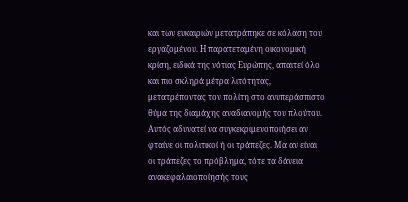και των ευκαιριών μετατράπηκε σε κόλαση του εργαζομένου. Η παρατεταμένη οικονομική κρίση, ειδικά της νότιας Ευρώπης, απαιτεί όλο και πιο σκληρά μέτρα λιτότητας, μετατρέποντας τον πολίτη στο ανυπεράσπιστο θύμα της διαμάχης αναδιανομής του πλούτου.
Αυτός αδυνατεί να συγκεκριμενοποιήσει αν φταίνε οι πολιτικοί ή οι τράπεζες. Μα αν είναι οι τράπεζες το πρόβλημα, τότε τα δάνεια ανακεφαλαιοποίησής τους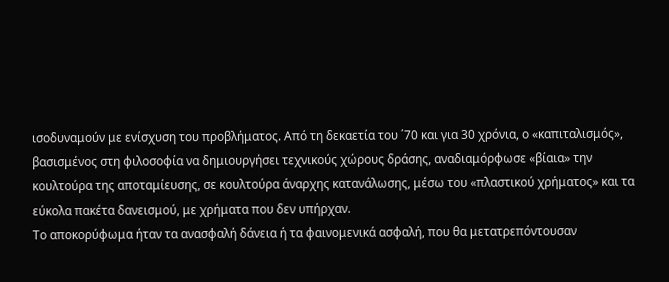ισοδυναμούν με ενίσχυση του προβλήματος. Από τη δεκαετία του ΄70 και για 30 χρόνια, ο «καπιταλισμός», βασισμένος στη φιλοσοφία να δημιουργήσει τεχνικούς χώρους δράσης, αναδιαμόρφωσε «βίαια» την κουλτούρα της αποταμίευσης, σε κουλτούρα άναρχης κατανάλωσης, μέσω του «πλαστικού χρήματος» και τα εύκολα πακέτα δανεισμού, με χρήματα που δεν υπήρχαν.
Το αποκορύφωμα ήταν τα ανασφαλή δάνεια ή τα φαινομενικά ασφαλή, που θα μετατρεπόντουσαν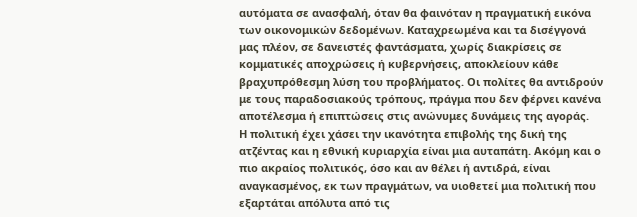αυτόματα σε ανασφαλή, όταν θα φαινόταν η πραγματική εικόνα των οικονομικών δεδομένων. Καταχρεωμένα και τα δισέγγονά μας πλέον, σε δανειστές φαντάσματα, χωρίς διακρίσεις σε κομματικές αποχρώσεις ή κυβερνήσεις, αποκλείουν κάθε βραχυπρόθεσμη λύση του προβλήματος. Οι πολίτες θα αντιδρούν με τους παραδοσιακούς τρόπους, πράγμα που δεν φέρνει κανένα αποτέλεσμα ή επιπτώσεις στις ανώνυμες δυνάμεις της αγοράς.
Η πολιτική έχει χάσει την ικανότητα επιβολής της δική της ατζέντας και η εθνική κυριαρχία είναι μια αυταπάτη. Ακόμη και ο πιο ακραίος πολιτικός, όσο και αν θέλει ή αντιδρά, είναι αναγκασμένος, εκ των πραγμάτων, να υιοθετεί μια πολιτική που εξαρτάται απόλυτα από τις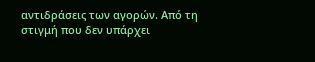αντιδράσεις των αγορών. Από τη στιγμή που δεν υπάρχει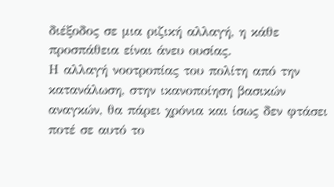διέξοδος σε μια ριζική αλλαγή, η κάθε προσπάθεια είναι άνευ ουσίας.
Η αλλαγή νοοτροπίας του πολίτη από την κατανάλωση, στην ικανοποίηση βασικών αναγκών, θα πάρει χρόνια και ίσως δεν φτάσει ποτέ σε αυτό το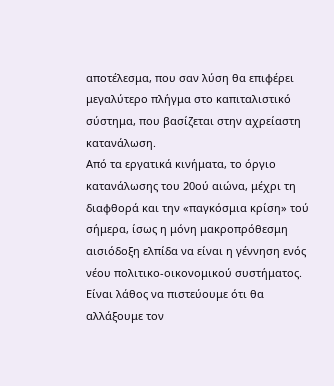αποτέλεσμα, που σαν λύση θα επιφέρει μεγαλύτερο πλήγμα στο καπιταλιστικό σύστημα, που βασίζεται στην αχρείαστη κατανάλωση.
Από τα εργατικά κινήματα, το όργιο κατανάλωσης του 20ού αιώνα, μέχρι τη διαφθορά και την «παγκόσμια κρίση» τού σήμερα, ίσως η μόνη μακροπρόθεσμη αισιόδοξη ελπίδα να είναι η γέννηση ενός νέου πολιτικο-οικονομικού συστήματος.
Είναι λάθος να πιστεύουμε ότι θα αλλάξουμε τον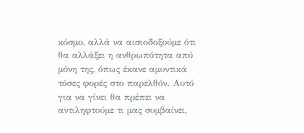κόσμο, αλλά να αισιοδοξούμε ότι θα αλλάξει η ανθρωπότητα από μόνη της, όπως έκανε αμυντικά τόσες φορές στο παρελθόν. Αυτό για να γίνει θα πρέπει να αντιληφτούμε τι μας συμβαίνει,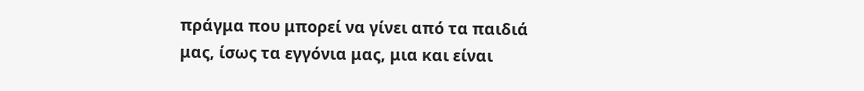πράγμα που μπορεί να γίνει από τα παιδιά μας, ίσως τα εγγόνια μας, μια και είναι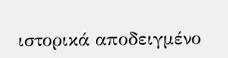ιστορικά αποδειγμένο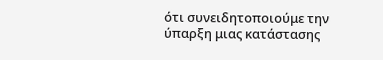ότι συνειδητοποιούμε την ύπαρξη μιας κατάστασης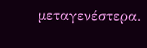μεταγενέστερα.